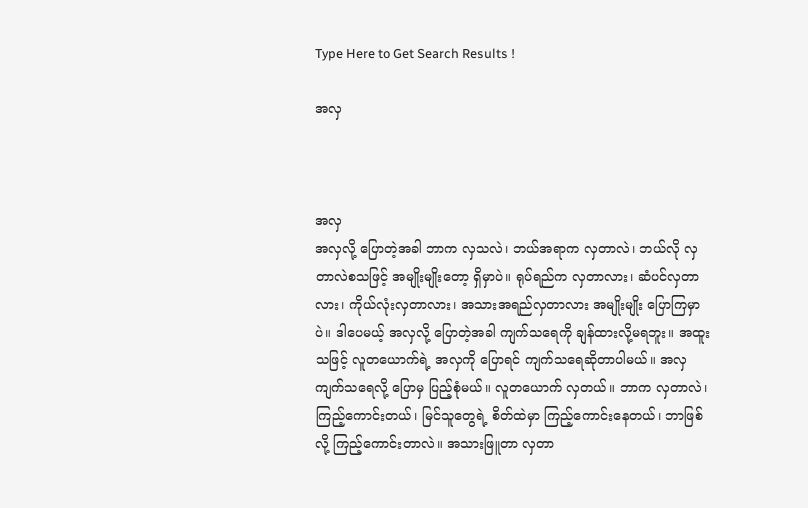Type Here to Get Search Results !

အလှ



အလှ
အလှလို့ ပြောတဲ့အခါ ဘာက လှသလဲ၊ ဘယ်အရာက လှတာလဲ၊ ဘယ်လို လှတာလဲစသဖြင့် အမျိုးမျိုးတော့ ရှိမှာပဲ။ ရုပ်ရည်က လှတာလား၊ ဆံပင်လှတာလား၊ ကိုယ်လုံးလှတာလား၊ အသားအရည်လှတာလား အမျိုးမျိုး ပြောကြမှာပဲ။ ဒါပေမယ့် အလှလို့ ပြောတဲ့အခါ ကျက်သရေကို ချန်ထားလို့မရဘူး။ အထူးသဖြင့် လူတယောက်ရဲ့ အလှကို ပြောရင် ကျက်သရေဆိုတာပါမယ်။ အလှကျက်သရေလို့ ပြောမှ ပြည့်စုံမယ်။ လူတယောက် လှတယ်။ ဘာက လှတာလဲ၊ ကြည့်ကောင်းတယ်၊ မြင်သူတွေရဲ့ စိတ်ထဲမှာ ကြည့်ကောင်းနေတယ်၊ ဘာဖြစ်လို့ ကြည့်ကောင်းတာလဲ။ အသားဖြူတာ လှတာ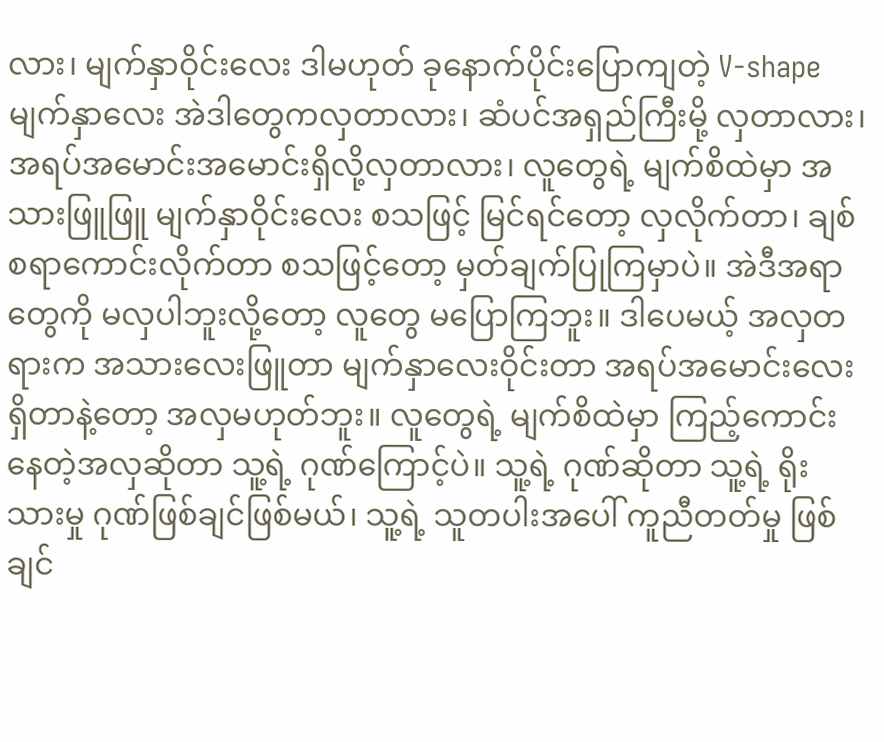လား၊ မျက်နှာဝိုင်းလေး ဒါမဟုတ် ခုနောက်ပိုင်းပြောကျတဲ့ V-shape မျက်နှာလေး အဲဒါတွေကလှတာလား၊ ဆံပင်အရှည်ကြီးမို့ လှတာလား၊ အရပ်အမောင်းအမောင်းရှိလို့လှတာလား၊ လူတွေရဲ့ မျက်စိထဲမှာ အသားဖြူဖြူ မျက်နှာဝိုင်းလေး စသဖြင့် မြင်ရင်တော့ လှလိုက်တာ၊ ချစ်စရာကောင်းလိုက်တာ စသဖြင့်တော့ မှတ်ချက်ပြုကြမှာပဲ။ အဲဒီအရာတွေကို မလှပါဘူးလို့တော့ လူတွေ မပြောကြဘူး။ ဒါပေမယ့် အလှတရားက အသားလေးဖြူတာ မျက်နှာလေးဝိုင်းတာ အရပ်အမောင်းလေး ရှိတာနဲ့တော့ အလှမဟုတ်ဘူး။ လူတွေရဲ့ မျက်စိထဲမှာ ကြည့်ကောင်းနေတဲ့အလှဆိုတာ သူ့ရဲ့ ဂုဏ်ကြောင့်ပဲ။ သူ့ရဲ့ ဂုဏ်ဆိုတာ သူ့ရဲ့ ရိုးသားမှု ဂုဏ်ဖြစ်ချင်ဖြစ်မယ်၊ သူ့ရဲ့ သူတပါးအပေါ် ကူညီတတ်မှု ဖြစ်ချင်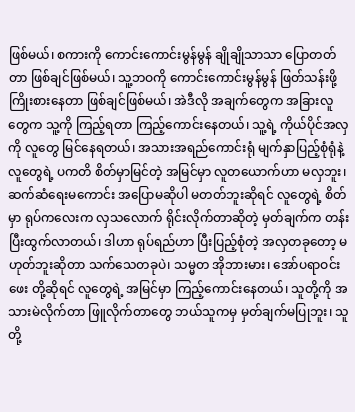ဖြစ်မယ်၊ စကားကို ကောင်းကောင်းမွန်မွန် ချိုချိုသာသာ ပြောတတ်တာ ဖြစ်ချင်ဖြစ်မယ်၊ သူ့ဘဝကို ကောင်းကောင်းမွန်မွန် ဖြတ်သန်းဖို့ ကြိုးစားနေတာ ဖြစ်ချင်ဖြစ်မယ်၊ အဲဒီလို အချက်တွေက အခြားလူတွေက သူ့ကို ကြည့်ရတာ ကြည့်ကောင်းနေတယ်၊ သူ့ရဲ့ ကိုယ်ပိုင်အလှကို လူတွေ မြင်နေရတယ်၊ အသားအရည်ကောင်းရုံ မျက်နှာပြည့်စုံရုံနဲ့ လူတွေရဲ့ ပကတိ စိတ်မှာမြင်တဲ့ အမြင်မှာ လူတယောက်ဟာ မလှဘူး၊ ဆက်ဆံရေးမကောင်း အပြောမဆိုပါ မတတ်ဘူးဆိုရင် လူတွေရဲ့ စိတ်မှာ ရုပ်ကလေးက လှသလောက် ရိုင်းလိုက်တာဆိုတဲ့ မှတ်ချက်က တန်းပြီးထွက်လာတယ်၊ ဒါဟာ ရုပ်ရည်ဟာ ပြီးပြည့်စုံတဲ့ အလှတခုတော့ မဟုတ်ဘူးဆိုတာ သက်သေတခုပဲ၊ သမ္မတ အိုဘားမား၊ အော်ပရာဝင်းဖေး တို့ဆိုရင် လူတွေရဲ့ အမြင်မှာ ကြည့်ကောင်းနေတယ်၊ သူတို့ကို အသားမဲလိုက်တာ ဖြူလိုက်တာတွေ ဘယ်သူကမှ မှတ်ချက်မပြုဘူး၊ သူတို့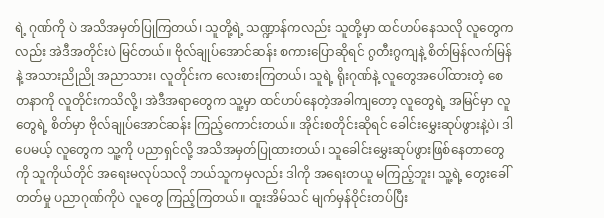ရဲ့ ဂုဏ်ကို ပဲ အသိအမှတ်ပြုကြတယ်၊ သူတို့ရဲ့ သဏ္ဍာန်ကလည်း သူတို့မှာ ထင်ဟပ်နေသလို လူတွေကလည်း အဲဒီအတိုင်းပဲ မြင်တယ်။ ဗိုလ်ချုပ်အောင်ဆန်း စကားပြောဆိုရင် ဂွတီးဂွကျနဲ့ စိတ်မြန်လက်မြန်နဲ့ အသားညိုညို အညာသား၊ လူတိုင်းက လေးစားကြတယ်၊ သူရဲ့ ရိုးဂုဏ်နဲ့ လူတွေအပေါ်ထားတဲ့ စေတနာကို လူတိုင်းကသိလို့၊ အဲဒီအရာတွေက သူ့မှာ ထင်ဟပ်နေတဲ့အခါကျတော့ လူတွေရဲ့ အမြင်မှာ လူတွေရဲ့ စိတ်မှာ ဗိုလ်ချုပ်အောင်ဆန်း ကြည့်ကောင်းတယ်။ အိုင်းစတိုင်းဆိုရင် ခေါင်းမွှေးဆုပ်ဖွားနဲ့ပဲ၊ ဒါပေမယ့် လူတွေက သူ့ကို ပညာရှင်လို့ အသိအမှတ်ပြုထားတယ်၊ သူခေါင်းမွှေးဆုပ်ဖွားဖြစ်နေတာတွေကို သူကိုယ်တိုင် အရေးမလုပ်သလို ဘယ်သူကမှလည်း ဒါကို အရေးတယူ မကြည့်ဘူး၊ သူ့ရဲ့ တွေးခေါ်တတ်မှု ပညာဂုဏ်ကိုပဲ လူတွေ ကြည့်ကြတယ်။ ထူးအိမ်သင် မျက်မှန်ဝိုင်းတပ်ပြီး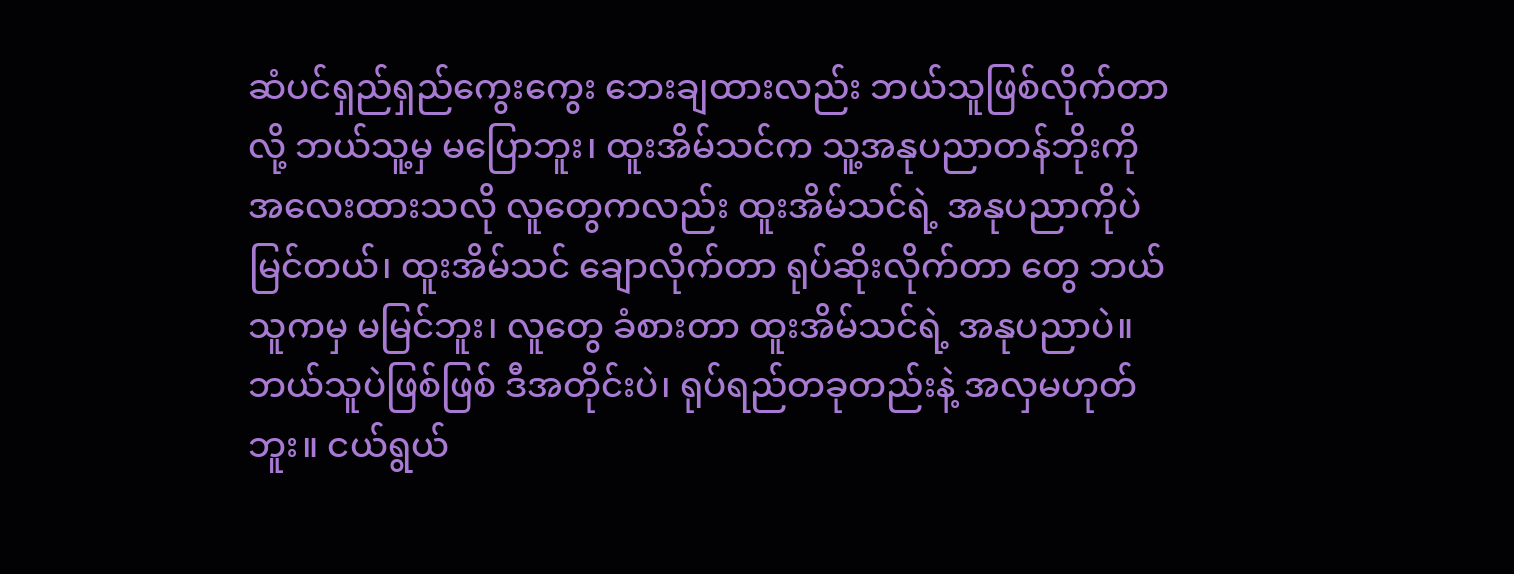ဆံပင်ရှည်ရှည်ကွေးကွေး ဘေးချထားလည်း ဘယ်သူဖြစ်လိုက်တာလို့ ဘယ်သူ့မှ မပြောဘူး၊ ထူးအိမ်သင်က သူ့အနုပညာတန်ဘိုးကို အလေးထားသလို လူတွေကလည်း ထူးအိမ်သင်ရဲ့ အနုပညာကိုပဲ မြင်တယ်၊ ထူးအိမ်သင် ချောလိုက်တာ ရုပ်ဆိုးလိုက်တာ တွေ ဘယ်သူကမှ မမြင်ဘူး၊ လူတွေ ခံစားတာ ထူးအိမ်သင်ရဲ့ အနုပညာပဲ။ ဘယ်သူပဲဖြစ်ဖြစ် ဒီအတိုင်းပဲ၊ ရုပ်ရည်တခုတည်းနဲ့ အလှမဟုတ်ဘူး။ ငယ်ရွယ်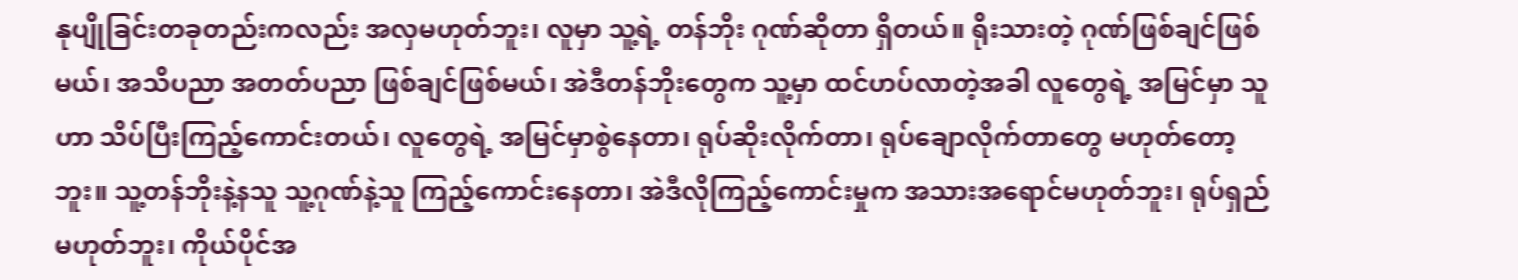နုပျိုခြင်းတခုတည်းကလည်း အလှမဟုတ်ဘူး၊ လူမှာ သူ့ရဲ့ တန်ဘိုး ဂုဏ်ဆိုတာ ရှိတယ်။ ရိုးသားတဲ့ ဂုဏ်ဖြစ်ချင်ဖြစ်မယ်၊ အသိပညာ အတတ်ပညာ ဖြစ်ချင်ဖြစ်မယ်၊ အဲဒီတန်ဘိုးတွေက သူ့မှာ ထင်ဟပ်လာတဲ့အခါ လူတွေရဲ့ အမြင်မှာ သူဟာ သိပ်ပြီးကြည့်ကောင်းတယ်၊ လူတွေရဲ့ အမြင်မှာစွဲနေတာ၊ ရုပ်ဆိုးလိုက်တာ၊ ရုပ်ချောလိုက်တာတွေ မဟုတ်တော့ဘူး။ သူ့တန်ဘိုးနဲ့နသူ သူ့ဂုဏ်နဲ့သူ ကြည့်ကောင်းနေတာ၊ အဲဒီလိုကြည့်ကောင်းမှုက အသားအရောင်မဟုတ်ဘူး၊ ရုပ်ရှည်မဟုတ်ဘူး၊ ကိုယ်ပိုင်အ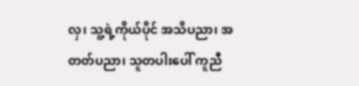လှ၊ သူ့ရဲ့ကိုယ်ပိုင် အသိပညာ၊ အတတ်ပညာ၊ သူတပါးပေါ် ကူညီ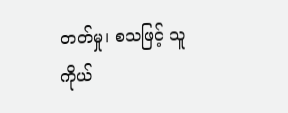တတ်မှု၊ စသဖြင့် သူကိုယ်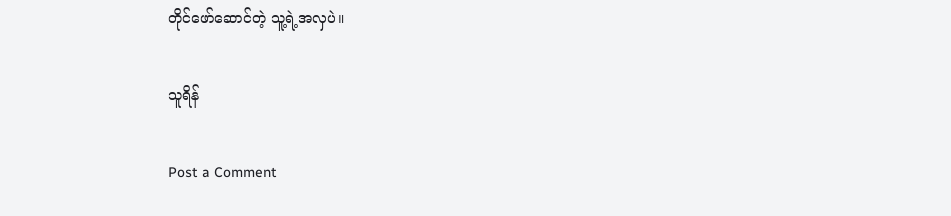တိုင်ဖော်ဆောင်တဲ့ သူ့ရဲ့အလှပဲ။

သူရိန်

Post a Comment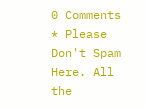0 Comments
* Please Don't Spam Here. All the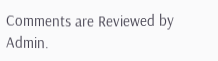Comments are Reviewed by Admin.